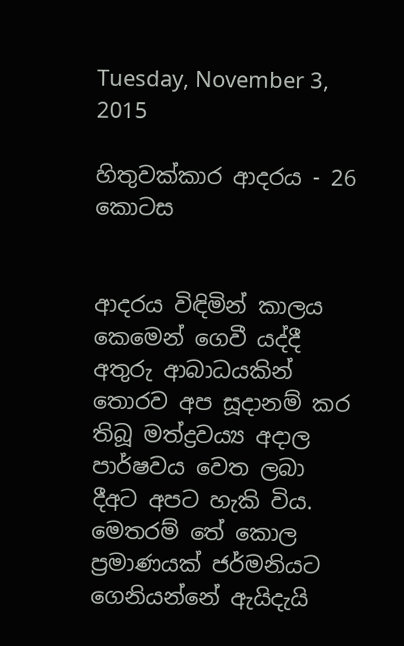Tuesday, November 3, 2015

හිතුවක්කාර ආදරය - 26 කොටස


ආදරය විඳිමින් කාලය කෙමෙන් ගෙවී යද්දී අතුරු ආබාධයකින් තොරව අප සූදානම් කර තිබූ මත්ද්‍රව‍ය්‍ය අදාල පාර්ෂවය වෙත ලබා දීඅට අපට හැකි විය. මෙතරම් තේ කොල ප්‍රමාණයක් ජර්මනියට ගෙනියන්නේ ඇයිදැයි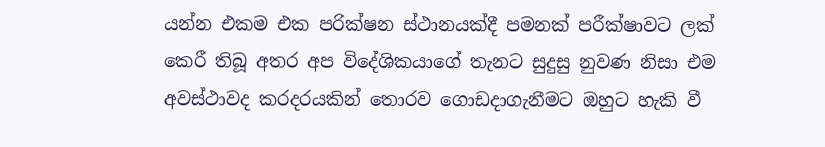යන්න එකම එක පරික්ෂන ස්ථානයක්දී පමනක් පරීක්ෂාවට ලක් කෙරී තිබූ අතර අප විදේශිකයාගේ තැනට සුදුසු නුවණ නිසා එම අවස්ථාවද කරදරයකින් තොරව ගොඩදාගැනීමට ඔහුට හැකි වී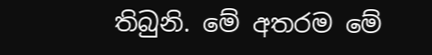තිබුනි. මේ අතරම මේ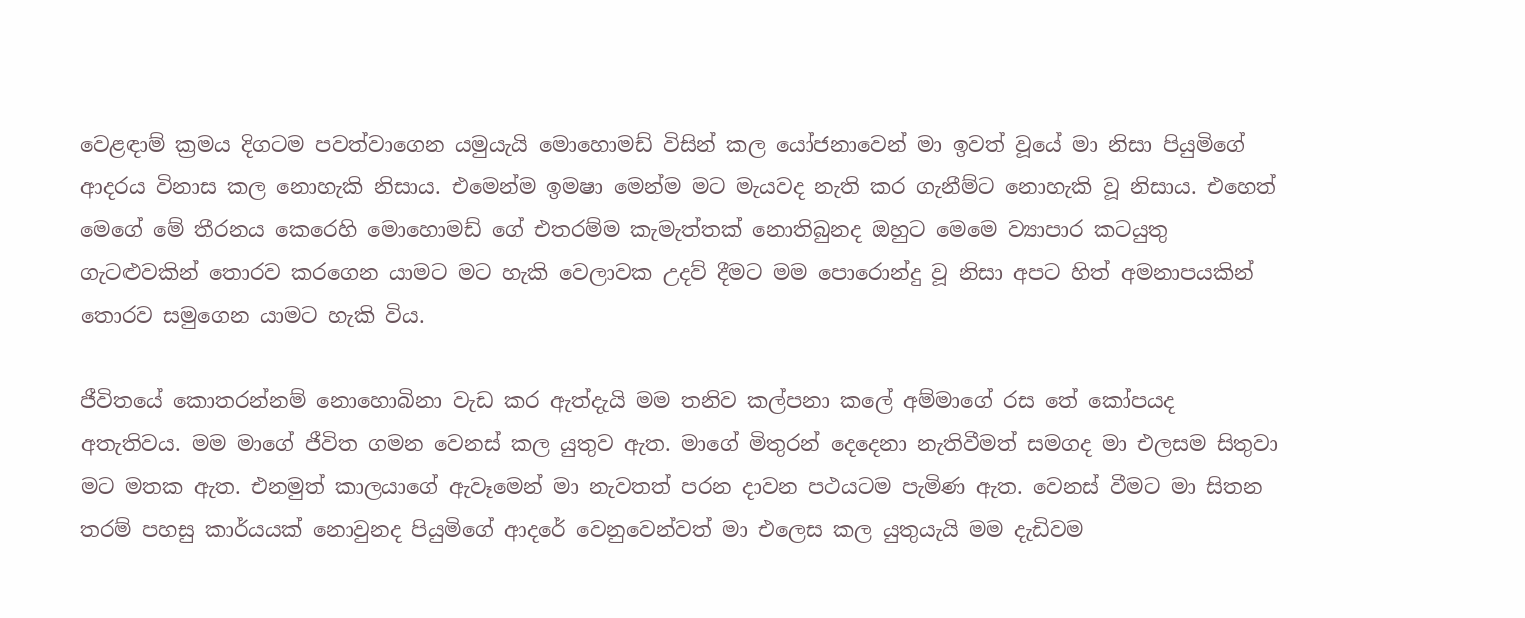වෙළඳාම් ක්‍රමය දිගටම පවත්වාගෙන යමුයැයි මොහොමඩ් විසින් කල යෝජනාවෙන් මා ඉවත් වූයේ මා නිසා පියුමිගේ ආදරය විනාස කල නොහැකි නිසාය. එමෙන්ම ඉමෂා මෙන්ම මට මැයවද නැති කර ගැනීම්ට නොහැකි වූ නිසාය. එහෙත් මෙගේ මේ තීරනය කෙරෙහි මොහොමඩ් ගේ එතරම්ම කැමැත්තක් නොතිබුනද ඔහුට මෙමෙ ව්‍යාපාර කටයුතු ගැටළුවකින් තොරව කරගෙන යාමට මට හැකි වෙලාවක උදව් දීමට මම පොරොන්දු වූ නිසා අපට හිත් අමනාපයකින් තොරව සමුගෙන යාමට හැකි විය.

ජීවිතයේ කොතරන්නම් නොහොබිනා වැඩ කර ඇත්දැයි මම තනිව කල්පනා කලේ අම්මාගේ රස තේ කෝපයද අතැතිවය. මම මාගේ ජීවිත ගමන වෙනස් කල යුතුව ඇත. මාගේ මිතුරන් දෙදෙනා නැතිවීමත් සමගද මා එලසම සිතුවා මට මතක ඇත. එනමුත් කාලයාගේ ඇවෑමෙන් මා නැවතත් පරන දාවන පථයටම පැමිණ ඇත. වෙනස් වීමට මා සිතන තරම් පහසු කාර්යයක් නොවුනද පියුමිගේ ආදරේ වෙනුවෙන්වත් මා එලෙස කල යුතුයැයි මම දැඩිවම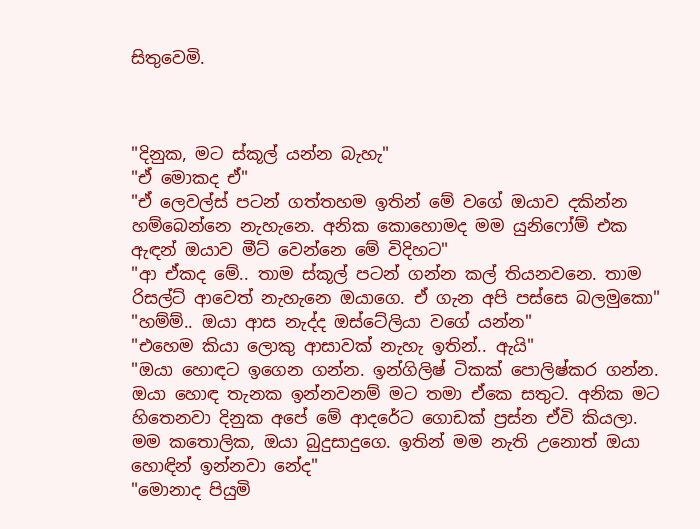සිතුවෙමි.



"දිනුක, මට ස්කූල් යන්න බැහැ"
"ඒ මොකද ඒ"
"ඒ ලෙවල්ස් පටන් ගත්තහම ඉතින් මේ වගේ ඔයාව දකින්න හම්බෙන්නෙ නැහැනෙ. අනික කොහොමද මම යුනිෆෝම් එක ඇඳන් ඔයාව මීට් වෙන්නෙ මේ විදිහට"
"ආ ඒකද මේ.. තාම ස්කූල් පටන් ගන්න කල් තියනවනෙ. තාම රිසල්ට් ආවෙත් නැහැනෙ ඔයාගෙ. ඒ ගැන අපි පස්සෙ බලමුකො"
"හම්ම්.. ඔයා ආස නැද්ද ඔස්ටේලියා වගේ යන්න"
"එහෙම කියා ලොකු ආසාවක් නැහැ ඉතින්.. ඇයි"
"ඔයා හොඳට ඉගෙන ගන්න. ඉන්ගිලිෂ් ටිකක් පොලිෂ්කර ගන්න. ඔයා හොඳ තැනක ඉන්නවනම් මට තමා ඒකෙ සතුට. අනික මට හිතෙනවා දිනුක අපේ මේ ආදරේට ගොඩක් ප්‍රස්න ඒවි කියලා. මම කතොලික, ඔයා බුදුසාදුගෙ. ඉතින් මම නැති උනොත් ඔයා හොඳින් ඉන්නවා නේද"
"මොනාද පියුමි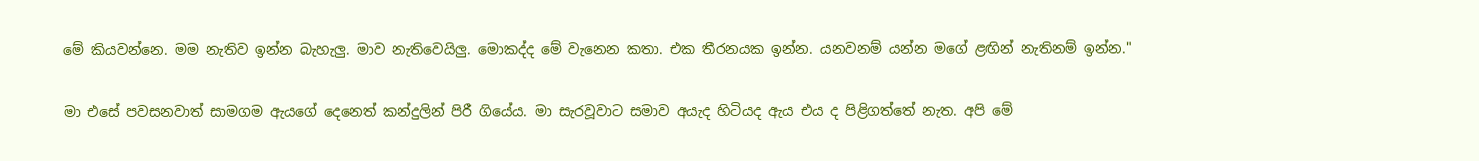මේ කියවන්නෙ. මම නැතිව ඉන්න බැහැලු. මාව නැතිවෙයිලු. මොකද්ද මේ වැනෙන කතා. එක තීරනයක ඉන්න. යනවනම් යන්න මගේ ළඟින් නැතිනම් ඉන්න."

මා එසේ පවසනවාත් සාමගම ඇයගේ දෙනෙත් කන්දුලින් පිරී ගියේය. මා සැරවූවාට සමාව අ‍යැද හිටියද ඇය එය ද පිළිගත්තේ නැත. අපි මේ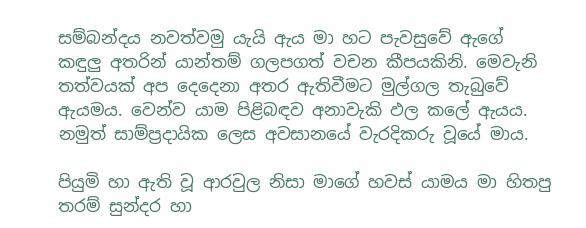සම්බන්දය නවත්වමු යැයි ඇය මා හට පැවසුවේ ඇගේ කඳුලු අතරින් යාන්තම් ගලපගත් වචන කීපයකිනි. මෙවැනි තත්වයක් අප දෙදෙනා අතර ඇතිවීමට මුල්ගල තැබුවේ ඇයමය. වෙන්ව යාම පිළිබඳව අනාවැකි ඵල කලේ ඇයය. නමුත් සාම්ප්‍රදායික ලෙස අවසානයේ වැරදිකරු වූයේ මාය.

පියුමි හා ඇති වූ ආරවුල නිසා මාගේ හවස් යාමය මා හිතපු තරම් සුන්දර හා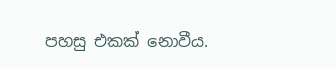පහසු එකක් නොවීය.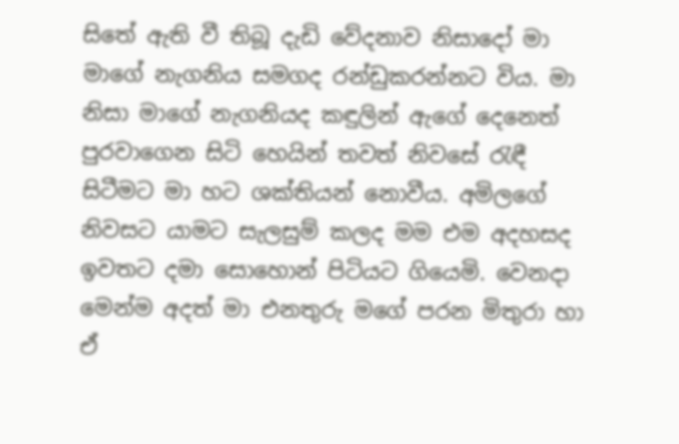සිතේ ඇති වී තිබූ දැඩි වේදනාව නිසාදෝ මා මාගේ නැගනිය සමගද රන්ඩුකරන්නට විය. මා නිසා මාගේ නැගනියද කඳුලින් ඇගේ දෙනෙත් පුරවාගෙන සිටි හෙයින් තවත් නිවසේ රැඳී සිටීමට මා හට ශක්තියන් නොවීය. අමිලගේ නිවසට යාමට සැලසුම් කලද මම එම අදහසද ඉවතට දමා සොහොන් පිටියට ගියෙමි. වෙනදා මෙන්ම අදත් මා එනතුරු මගේ පරන මිතුරා හා ඒ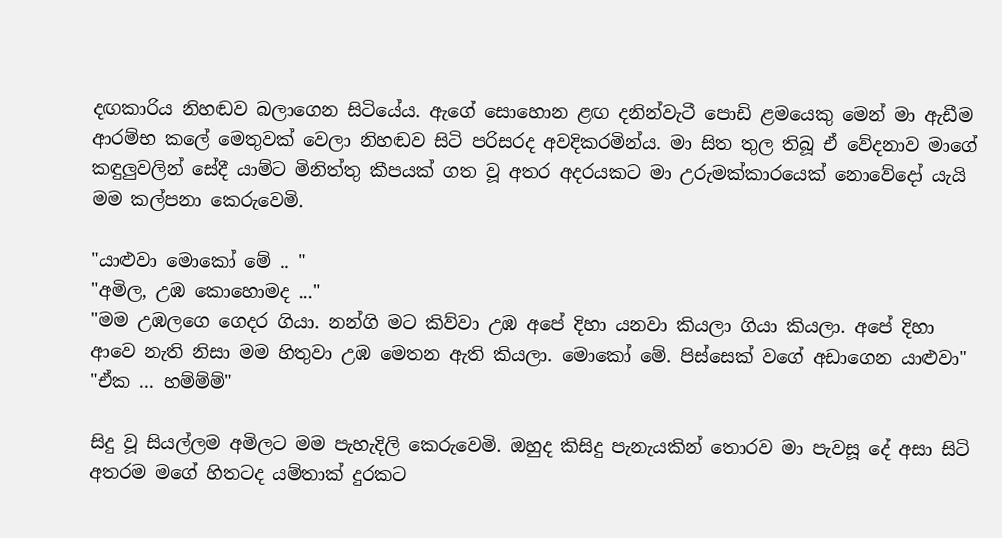දඟකාරිය නිහඬව බලාගෙන සිටියේය. ඇගේ සොහොන ළඟ දනින්වැටී පොඩි ළමයෙකු මෙන් මා ඇඩීම ආරම්භ කලේ මෙතුවක් වෙලා නිහඬව සිටි පරිසරද අවදිකරමින්ය. මා සිත තුල තිබූ ඒ වේදනාව මාගේ කඳුලුවලින් සේදී යාම්ට මිනිත්තු කීපයක් ගත වූ අතර අදරයකට මා උරුමක්කාරයෙක් නොවේදෝ යැයි මම කල්පනා කෙරුවෙමි.

"යාළුවා මොකෝ මේ .. "
"අමිල, උඹ කොහොමද ..."
"මම උඹලගෙ ගෙදර ගියා. නන්ගි මට කිව්වා උඹ අපේ දිහා යනවා කියලා ගියා කියලා. අපේ දිහා ආවෙ නැති නිසා මම හිතුවා උඹ මෙතන ඇති කියලා. මොකෝ මේ. පිස්සෙක් වගේ අඩාගෙන යාළුවා"
"ඒක ... හම්ම්ම්"

සිදු වූ සියල්ලම අමිලට මම පැහැදිලි කෙරුවෙමි. ඔහුද කිසිදු පැනැයකින් තොරව මා පැවසූ දේ අසා සිටි අතරම මගේ හිතටද යම්තාක් දුරකට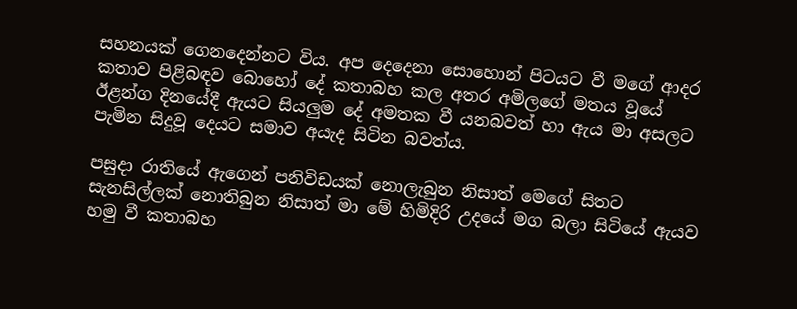සහනයක් ගෙනදෙන්නට විය. අප දෙදෙනා සොහොන් පිටයට වී මගේ ආදර කතාව පිළිබඳව බොහෝ දේ කතාබහ කල අතර අමිලගේ මතය වූයේ ඊළන්ග දිනයේදී ඇයට සියලුම දේ අමතක වී යනබවත් හා ඇය මා අසලට පැමින සිදුවූ දෙයට සමාව අයැද සිටින බවත්ය.

පසුදා රාතියේ ඇගෙන් පනිවිඩයක් නොලැබුන නිසාත් මෙගේ සිතට සැනසිල්ලක් නොතිබුන නිසාත් මා මේ හිමිදිරි උදයේ මග බලා සිටියේ ඇයව හමු වී කතාබහ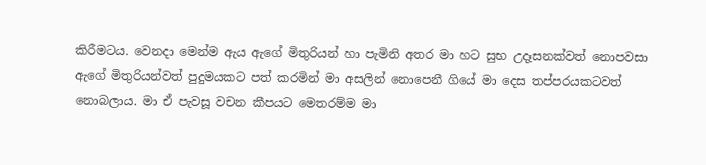කිරීමටය. වෙනදා මෙන්ම ඇය ඇගේ මිතුරියන් හා පැමිනි අතර මා හට සුභ උදෑසනක්වත් නොපවසා ඇගේ මිතුරියන්වත් පුදුමයකට පත් කරමින් මා අසලින් නොපෙනී ගියේ මා දෙස තප්පරයකටවත් නොබලාය. මා ඒ පැවසූ වචන කීපයට මෙතරම්ම මා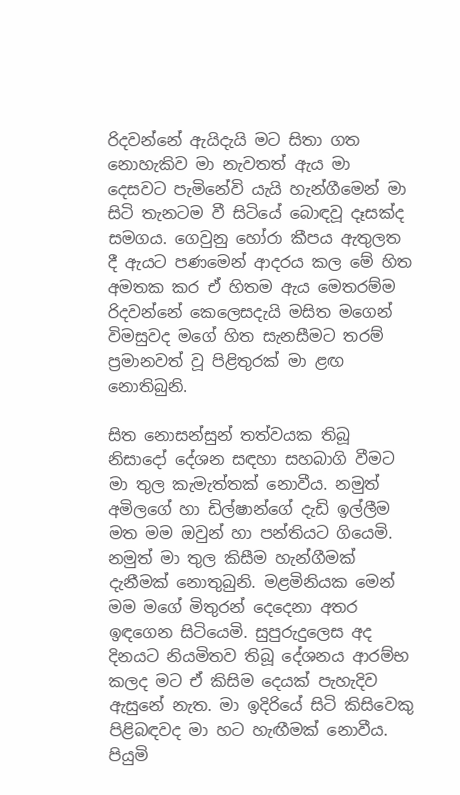රිදවන්නේ ඇයිදැයි මට සිතා ගත නොහැකිව මා නැවතත් ඇය මා දෙසවට පැමිනේවි යැයි හැන්ගීමෙන් මා සිටි තැනටම වී සිටියේ බොඳවූ දෑසක්ද සමගය. ගෙවුනු හෝරා කීපය ඇතුලත දී ඇයට පණමෙන් ආදරය කල මේ හිත අමතක කර ඒ හිතම ඇය මෙතරම්ම රිදවන්නේ කෙලෙසදැයි මසිත මගෙන් විමසුවද මගේ හිත සැනසීමට තරම් ප්‍රමානවත් වූ පිළිතුරක් මා ළඟ නොතිබුනි.

සිත නොසන්සුන් තත්වයක තිබූ නිසාදෝ දේශන සඳහා සහබාගි වීමට මා තුල කැමැත්තක් නොවීය. නමුත් අමිලගේ හා ඩිල්ෂාන්ගේ දැඩි ඉල්ලීම මත මම ඔවුන් හා පන්තියට ගියෙමි. නමුත් මා තුල කිසීම හැන්ගීමක් දැනීමක් නොතුබුනි. මළමිනියක මෙන් මම මගේ මිතුරන් දෙදෙනා අතර ඉඳගෙන සිටියෙමි. සුපුරුදුලෙස අද දිනයට නියමිතව තිබූ දේශනය ආරම්භ කලද මට ඒ කිසිම දෙයක් පැහැදිව ඇසුනේ නැත. මා ඉදිරියේ සිටි කිසිවෙකු පිළිබඳවද මා හට හැඟීමක් නොවීය. පියුමි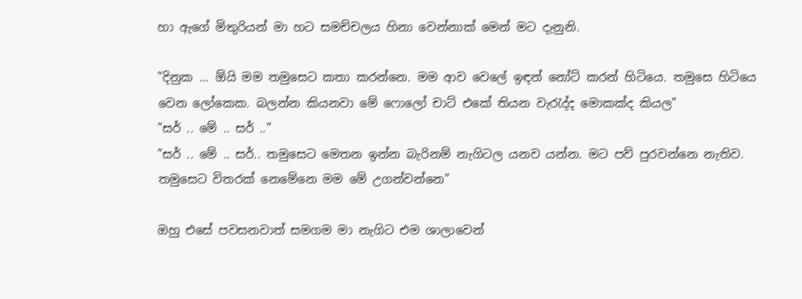හා ඇගේ මිතුරියන් මා හට සමච්චලය හිනා වෙන්නාක් මෙන් මට දැනුනි.

"දිනුක ... ඕයි මම තමුසෙට කතා කරන්නෙ. මම ආව වෙලේ ඉඳන් නෝට් කරන් හිටියෙ. තමුසෙ හිටියෙ වෙන ලෝකෙක. බලන්න කියනවා මේ ෆොලෝ චාට් එකේ තියන වැරැද්ද මොකක්ද කියල"
"සර් .. මේ .. සර් .."
"සර් .. මේ .. සර්.. තමුසෙට මෙතන ඉන්න බැරිනම් නැගිටල යනව යන්න. මට පව් පුරවන්නෙ නැතිව. තමුසෙට විතරක් නෙමේනෙ මම මේ උගන්වන්නෙ"

ඔහු එසේ පවසනවාත් සමගම මා නැගිට එම ශාලාවෙන්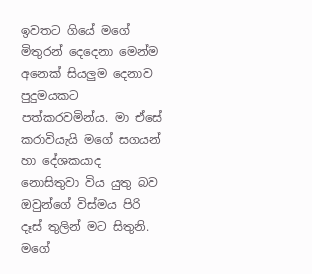ඉවතට ගියේ මගේ මිතුරන් දෙදෙනා මෙන්ම අනෙක් සියලුම දෙනාව පුදුමයකට පත්කරවමින්ය. මා ඒසේ කරාවියැයි මගේ සගයන් හා දේශකයාද නොසිතුවා විය යුතු බව ඔවුන්ගේ විස්මය පිරි දෑස් තුලින් මට සිතුනි. මගේ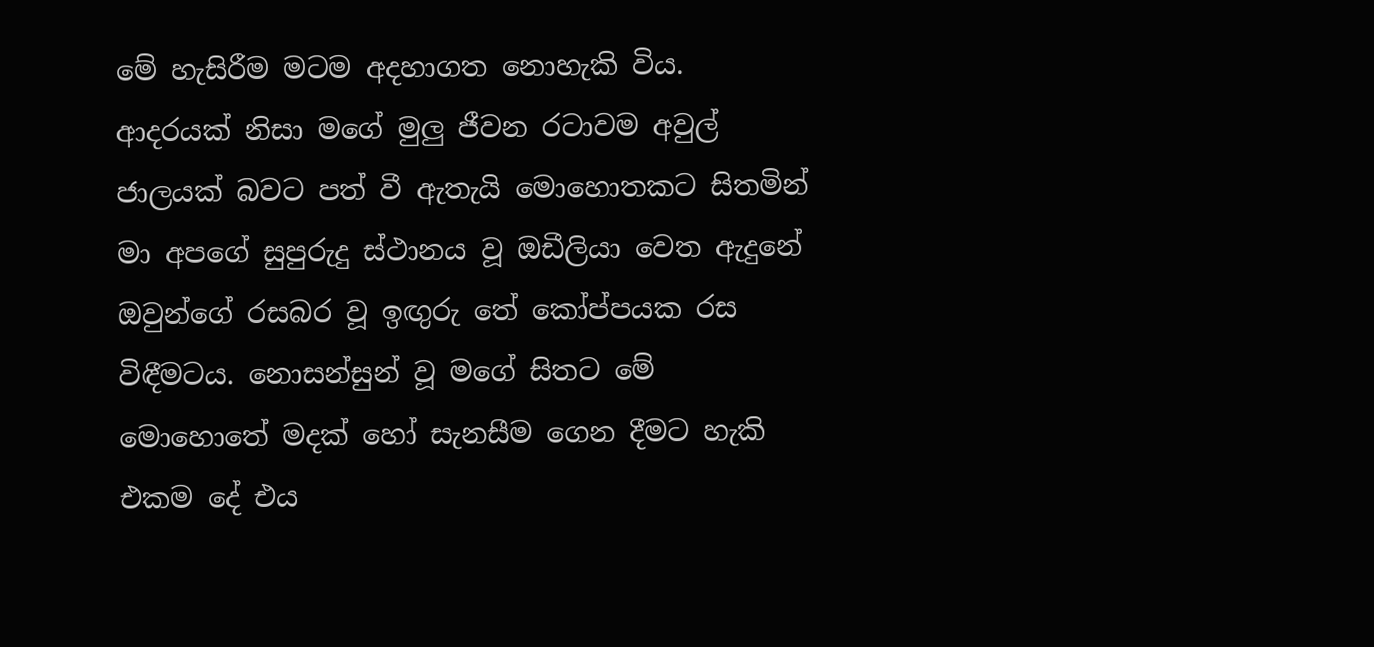මේ හැසිරීම මටම අදහාගත නොහැකි විය. ආදරයක් නිසා මගේ මුලු ජීවන රටාවම අවුල් ජාලයක් බවට පත් වී ඇතැයි මොහොතකට සිතමින් මා අපගේ සුපුරුදු ස්ථානය වූ ඔඩීලියා වෙත ඇදුනේ ඔවුන්ගේ රසබර වූ ඉඟුරු තේ කෝප්පයක රස විඳීමටය. නොසන්සුන් වූ මගේ සිතට මේ මොහොතේ මදක් හෝ සැනසීම ගෙන දීමට හැකි එකම දේ එය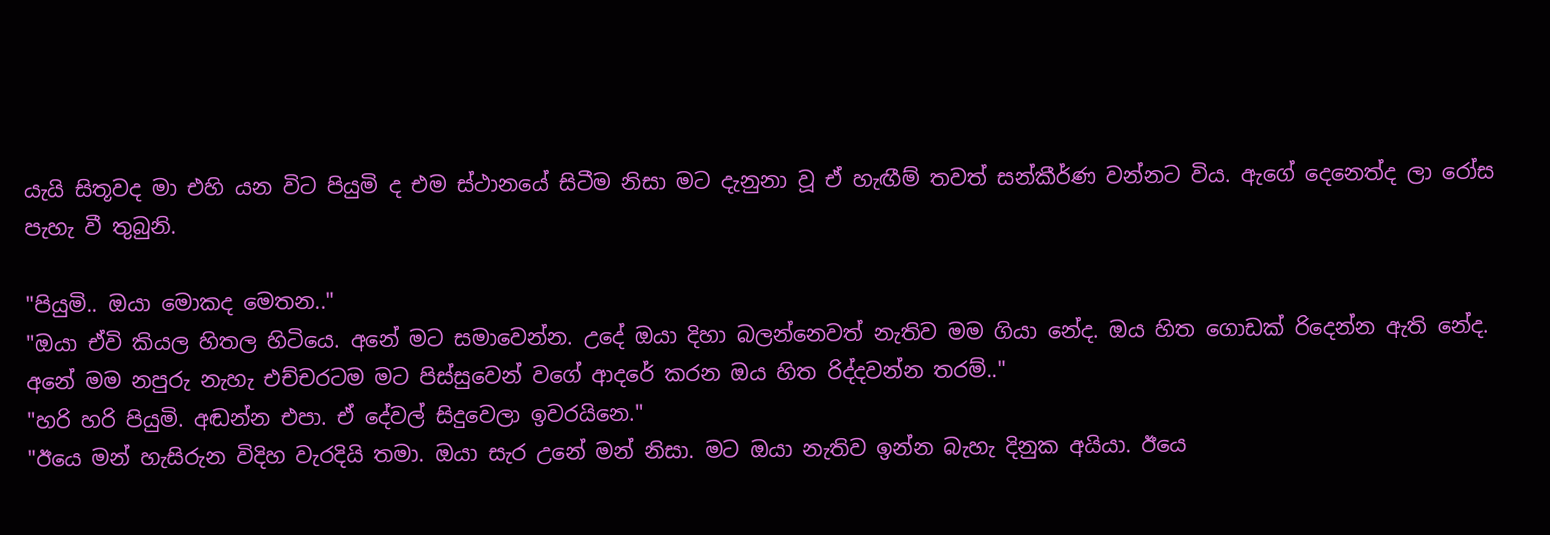යැයි සිතූවද මා එහි යන විට පියුමි ද එම ස්ථානයේ සිටීම නිසා මට දැනුනා වූ ඒ හැඟීම් තවත් සන්කීර්ණ වන්නට විය. ඇගේ දෙනෙත්ද ලා රෝස පැහැ වී තුබුනි.

"පියුමි.. ඔයා මොකද මෙතන.."
"ඔයා ඒවි කියල හිතල හිටියෙ. අනේ මට සමාවෙන්න. උදේ ඔයා දිහා බලන්නෙවත් නැතිව මම ගියා නේද. ඔය හිත ගොඩක් රිදෙන්න ඇති නේද. අනේ මම නපුරු නැහැ එච්චරටම මට පිස්සුවෙන් වගේ ආදරේ කරන ඔය හිත රිද්දවන්න තරම්.."
"හරි හරි පියුමි. අඬන්න එපා. ඒ දේවල් සිදුවෙලා ඉවරයිනෙ."
"ඊයෙ මන් හැසිරුන විදිහ වැරදියි තමා. ඔයා සැර උනේ මන් නිසා. මට ඔයා නැතිව ඉන්න බැහැ දිනුක අයියා. ඊයෙ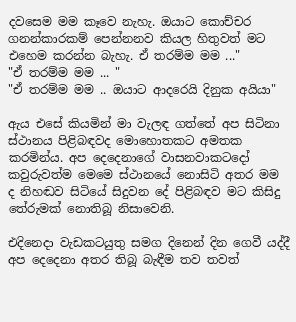දවසෙම මම කෑවෙ නැහැ. ඔයාට කොච්චර ගනන්කාරකම් පෙන්නනව කියල හිතුවත් මට එහෙම කරන්න බැහැ. ඒ තරම්ම මම ..."
"ඒ තරම්ම මම ... "
"ඒ තරම්ම මම .. ඔයාට ආදරෙයි දිනුක අයියා"

ඇය එසේ කියමින් මා වැලඳ ගත්තේ අප සිටිනා ස්ථානය පිළිබඳවද මොහොතකට අමතක කරමින්ය. අප දෙදෙනාගේ වාසනවාකටදෝ කවුරුවත්ම මෙමෙ ස්ථානයේ නොසිටි අතර මම ද නිහඬව සිටියේ සිදුවන දේ පිළිබඳව මට කිසිදු තේරුමක් නොතිබූ නිසාවෙනි.

එදිනෙදා වැඩකටයුතු සමග දිනෙන් දින ගෙවී යද්දී අප දෙදෙනා අතර තිබූ බැඳීම තව තවත්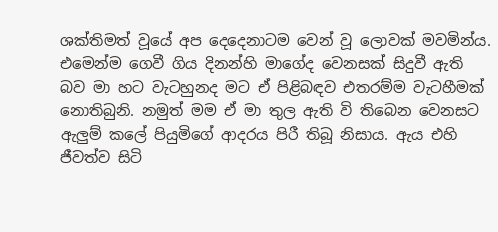ශක්තිමත් වූයේ අප දෙදෙනාටම වෙන් වූ ලොවක් මවමින්ය. එමෙන්ම ගෙවී ගිය දිනන්හි මාගේද වෙනසක් සිදුවී ඇති බව මා හට වැටහුනද මට ඒ පිළිබඳව එතරම්ම වැටහීමක් නොතිබුනි. නමුත් මම ඒ මා තුල ඇති වි තිබෙන වෙනසට ඇලුම් කලේ පියුමිගේ ආදරය පිරී තිබූ නිසාය. ඇය එහි ජීවත්ව සිටි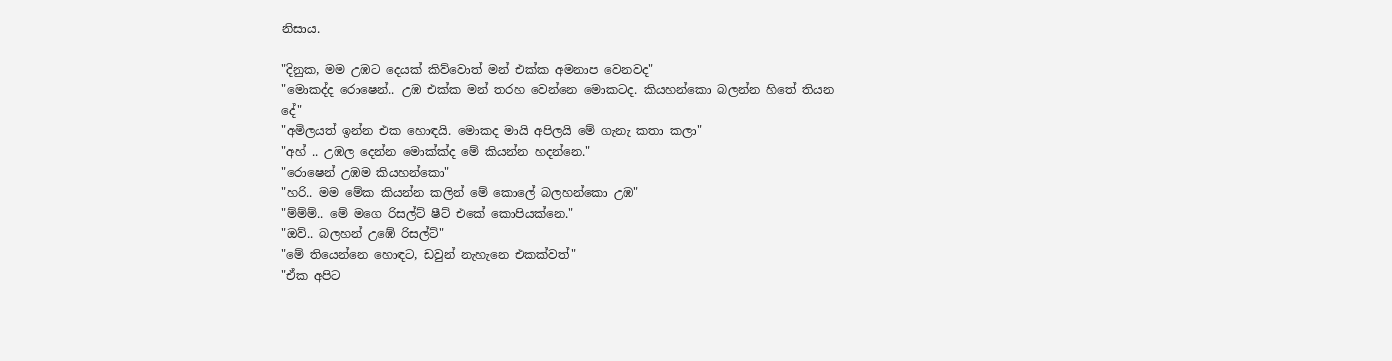නිසාය.

"දිනුක, මම උඹට දෙයක් කිව්වොත් මන් එක්ක අමනාප වෙනවද"
"මොකද්ද රොෂෙන්.. උඹ එක්ක මන් තරහ වෙන්නෙ මොකටද. කියහන්කො බලන්න හිතේ තියන දේ"
"අමිලයත් ඉන්න එක හොඳයි. මොකද මායි අපිලයි මේ ගැනැ කතා කලා"
"අහ් .. උඹල දෙන්න මොක්ක්ද මේ කියන්න හදන්නෙ."
"රොෂෙන් උඹම කියහන්කො"
"හරි.. මම මේක කියන්න කලින් මේ කොලේ බලහන්කො උඹ"
"ම්ම්ම්.. මේ මගෙ රිසල්ට් ෂීට් එකේ කොපියක්නෙ."
"ඔව්.. බලහන් උඹේ රිසල්ට්"
"මේ තියෙන්නෙ හොඳට, ඩවුන් නැහැනෙ එකක්වත්"
"ඒක අපිට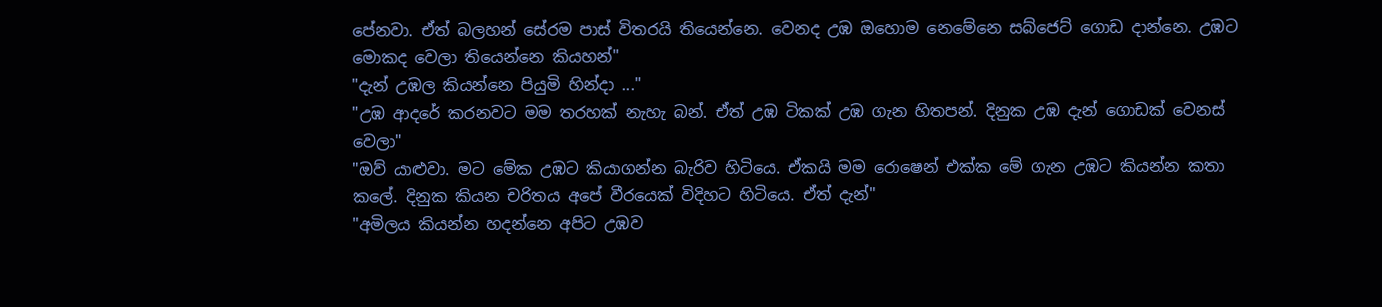පේනවා. ඒත් බලහන් සේරම පාස් විතරයි තියෙන්නෙ. වෙනද උඹ ඔහොම නෙමේනෙ සබ්ජෙට් ගොඩ දාන්නෙ. උඹට මොකද වෙලා තියෙන්නෙ කියහන්"
"දැන් උඹල කියන්නෙ පියුමි හින්දා ..."
"උඹ ආදරේ කරනවට මම තරහක් නැහැ බන්. ඒත් උඹ ටිකක් උඹ ගැන හිතපන්. දිනුක උඹ දැන් ගොඩක් වෙනස් වෙලා"
"ඔව් යාළුවා. මට මේක උඹට කියාගන්න බැරිව හිටියෙ. ඒකයි මම රොෂෙන් එක්ක මේ ගැන උඹට කියන්න කතා කලේ. දිනුක කියන චරිතය අපේ වීරයෙක් විදිහට හිටියෙ. ඒත් දැන්"
"අමිලය කියන්න හදන්නෙ අපිට උඹව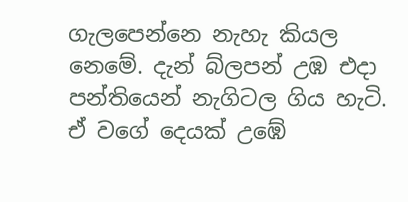ගැලපෙන්නෙ නැහැ කියල නෙමේ. දැන් බ්ලපන් උඹ එදා පන්තියෙන් නැගිටල ගිය හැටි. ඒ වගේ දෙයක් උඹේ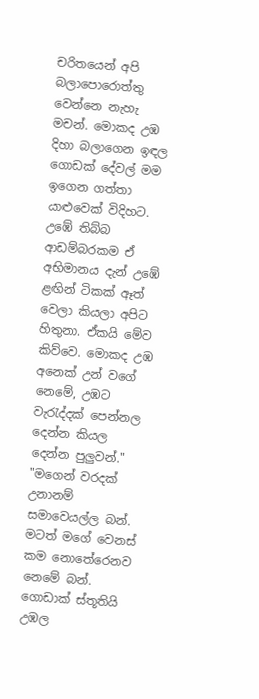චරිතයෙන් අපි බලාපොරොත්තු වෙන්නෙ නැහැ මචන්. මොකද උඹ දිහා බලාගෙන ඉඳල ගොඩක් දේවල් මම ඉගෙන ගත්තා යාළුවෙක් විදිහට. උඹේ තිබ්බ ආඩම්බරකම ඒ අභිමානය දැන් උඹේ ළඟින් ටිකක් ඈත් වෙලා කියලා අපිට හිතුනා. ඒකයි මේව කිව්වෙ. මොකද උඹ අනෙක් උන් වගේ නෙමේ, උඹට වැරැද්දක් පෙන්නල දෙන්න කියල දෙන්න පුලුවන්."
"මගෙන් වරදක් උනානම් සමාවෙයල්ල බන්. මටත් මගේ වෙනස් කම නොතේරෙනව නෙමේ බන්. ගොඩාක් ස්තූතියි උඹල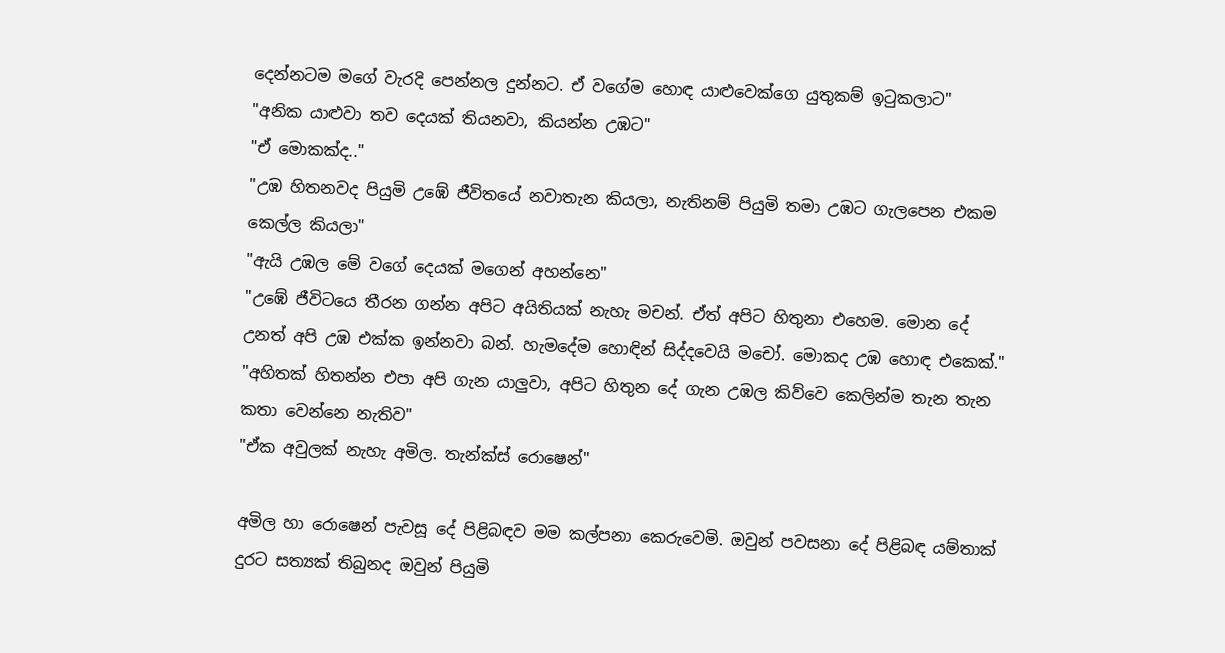දෙන්නටම මගේ වැරදි පෙන්නල දුන්නට. ඒ වගේම හොඳ යාළුවෙක්ගෙ යුතුකම් ඉටුකලාට"
"අනික යාළුවා තව දෙයක් තියනවා, කියන්න උඹට"
"ඒ මොකක්ද.."
"උඹ හිතනවද පියුමි උඹේ ජීවිතයේ නවාතැන කියලා, නැතිනම් පියුමි තමා උඹට ගැලපෙන එකම කෙල්ල කියලා"
"ඇයි උඹල මේ වගේ දෙයක් මගෙන් අහන්නෙ"
"උඹේ ජීවිටයෙ තීරන ගන්න අපිට අයිතියක් නැහැ මචන්. ඒත් අපිට හිතුනා එහෙම. මොන දේ උනත් අපි උඹ එක්ක ඉන්නවා බන්. හැමදේම හොඳින් සිද්දවෙයි මචෝ. මොකද උඹ හොඳ එකෙක්."
"අහිතක් හිතන්න එපා අපි ගැන යාලුවා, අපිට හිතුන දේ ගැන උඹල කිව්වෙ කෙලින්ම තැන තැන කතා වෙන්නෙ නැතිව"
"ඒක අවුලක් නැහැ අමිල. තැන්ක්ස් රොෂෙන්"

අමිල හා රොෂෙන් පැවසූ දේ පිළිබඳව මම කල්පනා කෙරුවෙමි. ඔවුන් පවසනා දේ පිළිබඳ යම්තාක් දුරට සත්‍යක් තිබුනද ඔවුන් පියුමි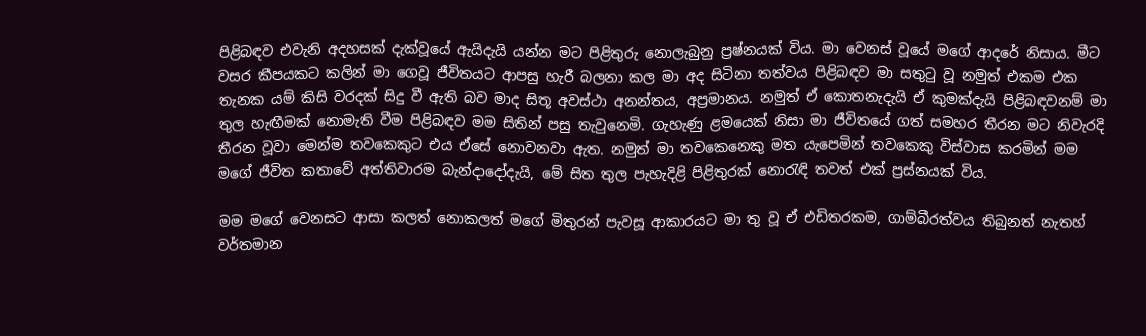පිළිබඳව එවැනි අදහසක් දැක්වූයේ ඇයිදැයි යන්න මට පිළිතුරු නොලැබුනු ප්‍රෂ්නයක් විය. මා වෙනස් වූයේ මගේ ආදරේ නිසාය. මීට වසර කීපයකට කලින් මා ගෙවූ ජීවිතයට ආපසු හැරී බලනා කල මා අද සිටිනා තත්වය පිළිබඳව මා සතුටු වූ නමුත් එකම එක තැනක යම් කිසි වරදක් සිදු වී ඇති බව මාද සිතූ අවස්ථා අනන්තය, අප්‍රමානය. නමුත් ඒ කොතනැදැයි ඒ කුමක්දැයි පිළිබඳවනම් මා තුල හැඟීමක් නොමැති වීම පිළිබඳව මම සිතින් පසු තැවුනෙමි. ගැහැණු ළමයෙක් නිසා මා ජීවිතයේ ගත් සමහර තීරන මට නිවැරදි තීරන වූවා මෙන්ම තවකෙකුට එය ඒසේ නොවනවා ඇත. නමුත් මා තවකෙනෙකු මත යැපෙමින් තවකෙකු විස්වාස කරමින් මම මගේ ජීවිත කතාවේ අත්තිවාරම බැන්දාදෝදැයි, මේ සිත තුල පැහැදිළි පිළිතුරක් නොරැඳි තවත් එක් ප්‍රස්නයක් විය.

මම මගේ වෙනසට ආසා කලත් නොකලත් මගේ මිතුරන් පැවසූ ආකාරයට මා තු වූ ඒ එඩිතරකම, ගාම්බීරත්වය තිබුනත් නැතහ් වර්තමාන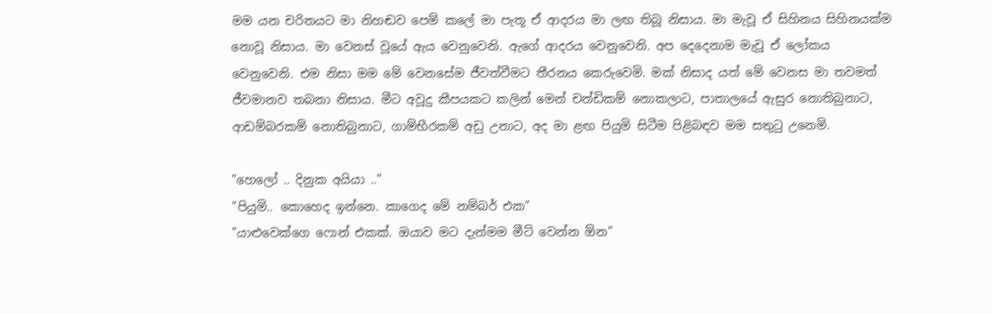මම යන චරිතයට මා නිහඬව පෙම් කලේ මා පැතූ ඒ ආදරය මා ලඟ තිබූ නිසාය. මා මැවූ ඒ සිහිනය සිහිනයක්ම නොවූ නිසාය. මා වෙනස් වූයේ ඇය වෙනුවෙනි. ඇගේ ආදරය වෙනුවෙනි. අප දෙදෙනාම මැවූ ඒ ලෝකය වෙනුවෙනි. එම නිසා මම මේ වෙනසේම ජීවත්වීමට තීරනය කෙරුවෙමි. මක් නිසාද යත් මේ වෙනස මා තවමත් ජීවමානව තබනා නිසාය. මීට අවූදු කීපයකට කලින් මෙන් චන්ඩිකම් නොකලාට, පාතාලයේ ඇසුර නොතිබුනාට, ආඩම්බරකම් නොතිබුනාට, ගාම්භීරකම් අඩු උනාට, අද මා ළඟ පියුමි සිටීම පිළිබඳව මම සතුටු උනෙමි.

"හෙලෝ .. දිනුක අයියා .."
"පියුමි.. කොහෙද ඉන්නෙ. කාගෙද මේ නම්බර් එක"
"යාළුවෙක්ගෙ ෆොන් එකක්. ඔයාව මට දැන්මම මීට් වෙන්න ඕන"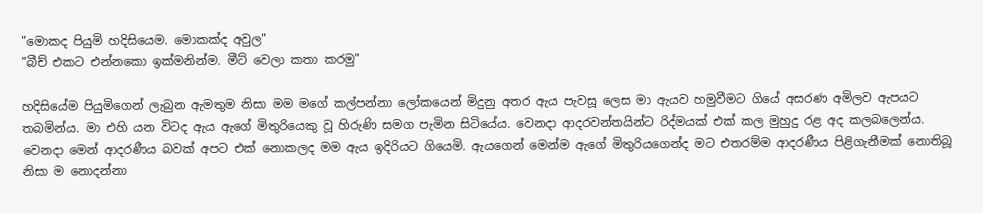"මොකද පියුමි හදිසියෙම. මොකක්ද අවුල"
"බීච් එකට එන්නකො ඉක්මනින්ම. මීට් වෙලා කතා කරමු"

හදිසියේම පියුමිගෙන් ලැබුන ඇමතුම නිසා මම මගේ කල්පන්නා ලෝකයෙන් මිදුනු අතර ඇය පැවසූ ලෙස මා ඇයව හමුවීමට ගියේ අසරණ අමිලව ඇපයට තබමින්ය. මා එහි යන විටද ඇය ඇගේ මිතුරියෙකු වූ හිරුණි සමග පැමින සිටියේය. වෙනදා ආදරවන්තයින්ට රිද්මයක් එක් කල මුහුදු රළ අද කලබලෙන්ය. වෙනදා මෙන් ආදරණීය බවක් අපට එක් නොකලද මම ඇය ඉදිරියට ගියෙමි. ඇයගෙන් මෙන්ම ඇගේ මිතුරියගෙන්ද මට එතරම්ම ආදරණීය පිළිගැනීමක් නොතිබූ නිසා ම නොදන්නා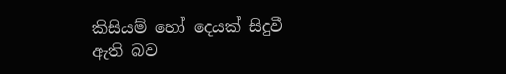කිසියම් හෝ දෙයක් සිදුවී ඇති බව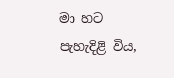මා හට පැහැදිළි විය,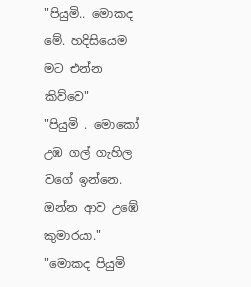"පියුමි.. මොකද මේ. හදිසියෙම මට එන්න කිව්වෙ"
"පියුමි . මොකෝ උඹ ගල් ගැහිල වගේ ඉන්නෙ. ඔන්න ආව උඹේ කුමාරයා."
"මොකද පියුමි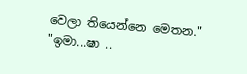වෙලා තියෙන්නෙ මෙතන."
"ඉමා...ෂා ..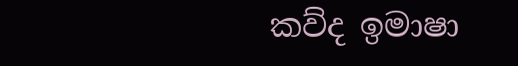කව්ද ඉමාෂා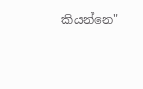කියන්නෙ"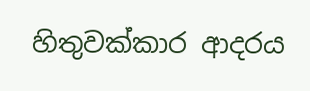හිතුවක්කාර ආදරය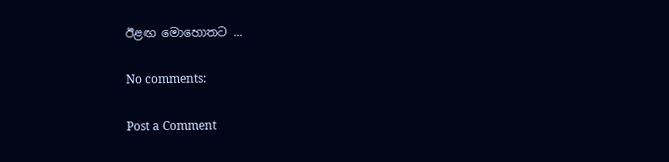ඊළඟ මොහොතට ...

No comments:

Post a Comment